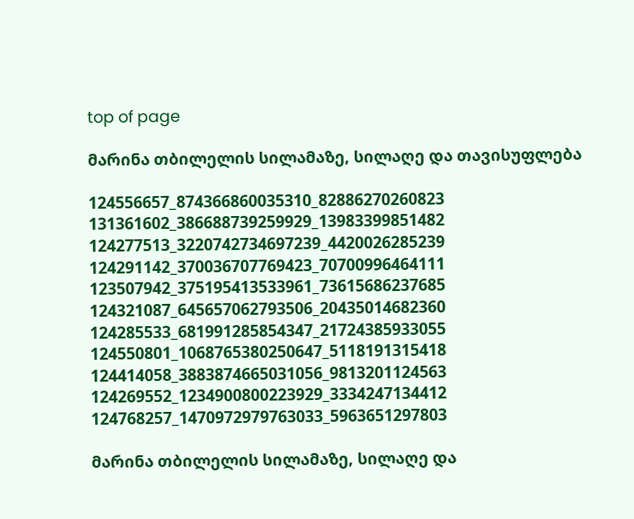top of page

მარინა თბილელის სილამაზე, სილაღე და თავისუფლება

124556657_874366860035310_82886270260823
131361602_386688739259929_13983399851482
124277513_3220742734697239_4420026285239
124291142_370036707769423_70700996464111
123507942_375195413533961_73615686237685
124321087_645657062793506_20435014682360
124285533_681991285854347_21724385933055
124550801_1068765380250647_5118191315418
124414058_3883874665031056_9813201124563
124269552_1234900800223929_3334247134412
124768257_1470972979763033_5963651297803

მარინა თბილელის სილამაზე, სილაღე და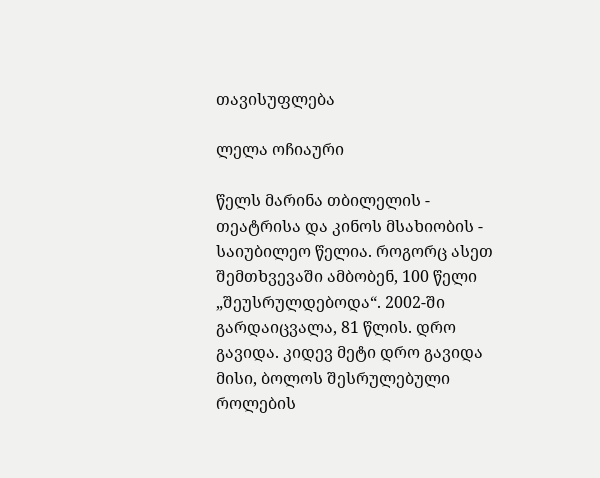თავისუფლება

ლელა ოჩიაური

წელს მარინა თბილელის - თეატრისა და კინოს მსახიობის - საიუბილეო წელია. როგორც ასეთ შემთხვევაში ამბობენ, 100 წელი „შეუსრულდებოდა“. 2002-ში გარდაიცვალა, 81 წლის. დრო გავიდა. კიდევ მეტი დრო გავიდა მისი, ბოლოს შესრულებული როლების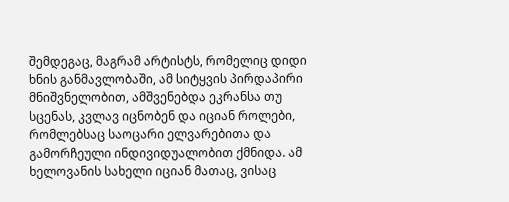შემდეგაც, მაგრამ არტისტს, რომელიც დიდი ხნის განმავლობაში, ამ სიტყვის პირდაპირი მნიშვნელობით, ამშვენებდა ეკრანსა თუ სცენას, კვლავ იცნობენ და იციან როლები, რომლებსაც საოცარი ელვარებითა და გამორჩეული ინდივიდუალობით ქმნიდა. ამ ხელოვანის სახელი იციან მათაც, ვისაც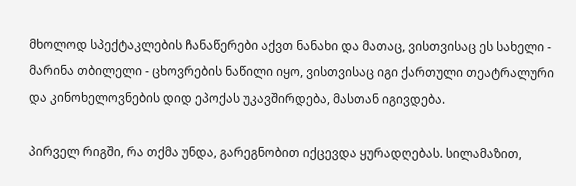მხოლოდ სპექტაკლების ჩანაწერები აქვთ ნანახი და მათაც, ვისთვისაც ეს სახელი - მარინა თბილელი - ცხოვრების ნაწილი იყო, ვისთვისაც იგი ქართული თეატრალური და კინოხელოვნების დიდ ეპოქას უკავშირდება, მასთან იგივდება.

პირველ რიგში, რა თქმა უნდა, გარეგნობით იქცევდა ყურადღებას. სილამაზით,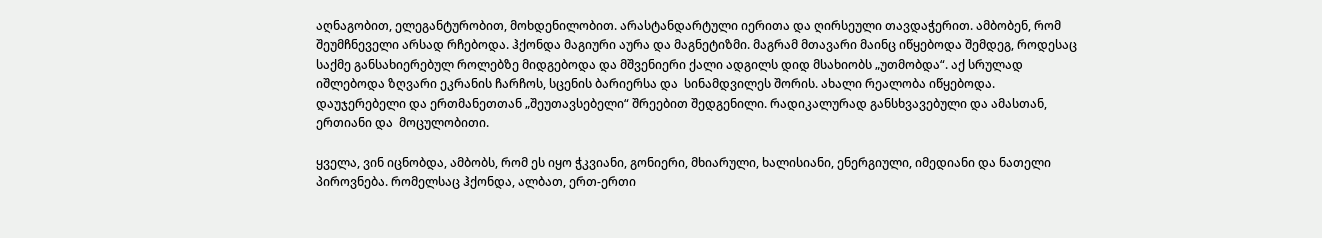აღნაგობით, ელეგანტურობით, მოხდენილობით. არასტანდარტული იერითა და ღირსეული თავდაჭერით. ამბობენ, რომ შეუმჩნეველი არსად რჩებოდა. ჰქონდა მაგიური აურა და მაგნეტიზმი. მაგრამ მთავარი მაინც იწყებოდა შემდეგ, როდესაც საქმე განსახიერებულ როლებზე მიდგებოდა და მშვენიერი ქალი ადგილს დიდ მსახიობს „უთმობდა“. აქ სრულად იშლებოდა ზღვარი ეკრანის ჩარჩოს, სცენის ბარიერსა და  სინამდვილეს შორის. ახალი რეალობა იწყებოდა. დაუჯერებელი და ერთმანეთთან „შეუთავსებელი“ შრეებით შედგენილი. რადიკალურად განსხვავებული და ამასთან, ერთიანი და  მოცულობითი.

ყველა, ვინ იცნობდა, ამბობს, რომ ეს იყო ჭკვიანი, გონიერი, მხიარული, ხალისიანი, ენერგიული, იმედიანი და ნათელი პიროვნება. რომელსაც ჰქონდა, ალბათ, ერთ-ერთი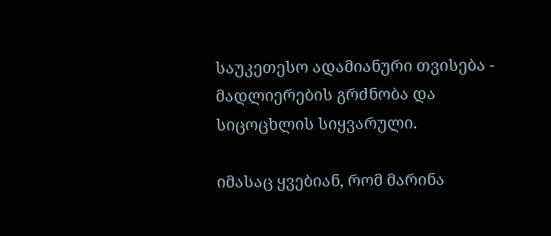საუკეთესო ადამიანური თვისება - მადლიერების გრძნობა და სიცოცხლის სიყვარული.

იმასაც ყვებიან, რომ მარინა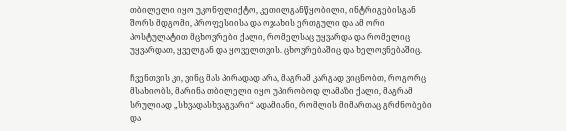თბილელი იყო უკონფლიქტო, კეთილგანწყობილი, ინტრიგებისგან შორს მდგომი, პროფესიისა და ოჯახის ერთგული და ამ ორი პოსტულატით მცხოვრები ქალი, რომელსაც უყვარდა და რომელიც უყვარდათ, ყველგან და ყოველთვის. ცხოვრებაშიც და ხელოვნებაშიც.

ჩვენთვის კი, ვინც მას პირადად არა, მაგრამ კარგად ვიცნობთ, როგორც მსახიობს, მარინა თბილელი იყო უპირობოდ ლამაზი ქალი, მაგრამ  სრულიად „სხვადასხვაგვარი“ ადამიანი, რომლის მიმართაც გრძნობები და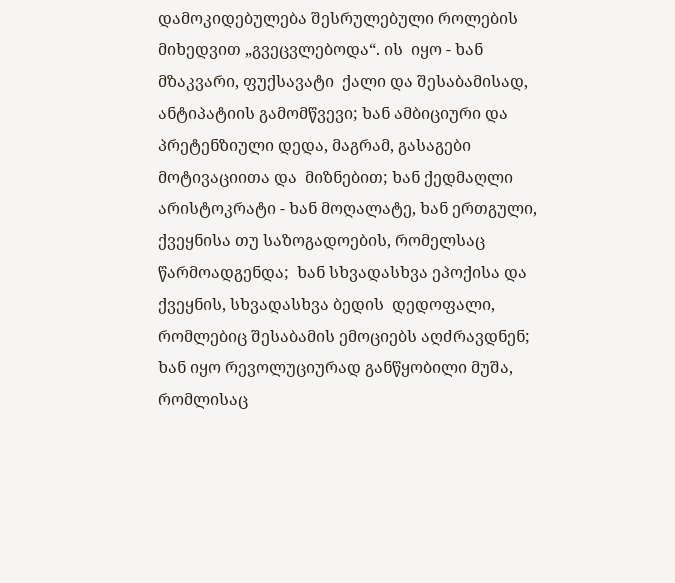დამოკიდებულება შესრულებული როლების მიხედვით „გვეცვლებოდა“. ის  იყო - ხან მზაკვარი, ფუქსავატი  ქალი და შესაბამისად, ანტიპატიის გამომწვევი; ხან ამბიციური და პრეტენზიული დედა, მაგრამ, გასაგები მოტივაციითა და  მიზნებით; ხან ქედმაღლი არისტოკრატი - ხან მოღალატე, ხან ერთგული, ქვეყნისა თუ საზოგადოების, რომელსაც წარმოადგენდა;  ხან სხვადასხვა ეპოქისა და ქვეყნის, სხვადასხვა ბედის  დედოფალი, რომლებიც შესაბამის ემოციებს აღძრავდნენ; ხან იყო რევოლუციურად განწყობილი მუშა, რომლისაც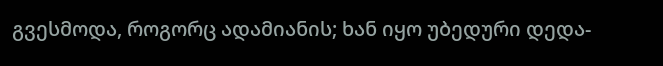გვესმოდა, როგორც ადამიანის; ხან იყო უბედური დედა-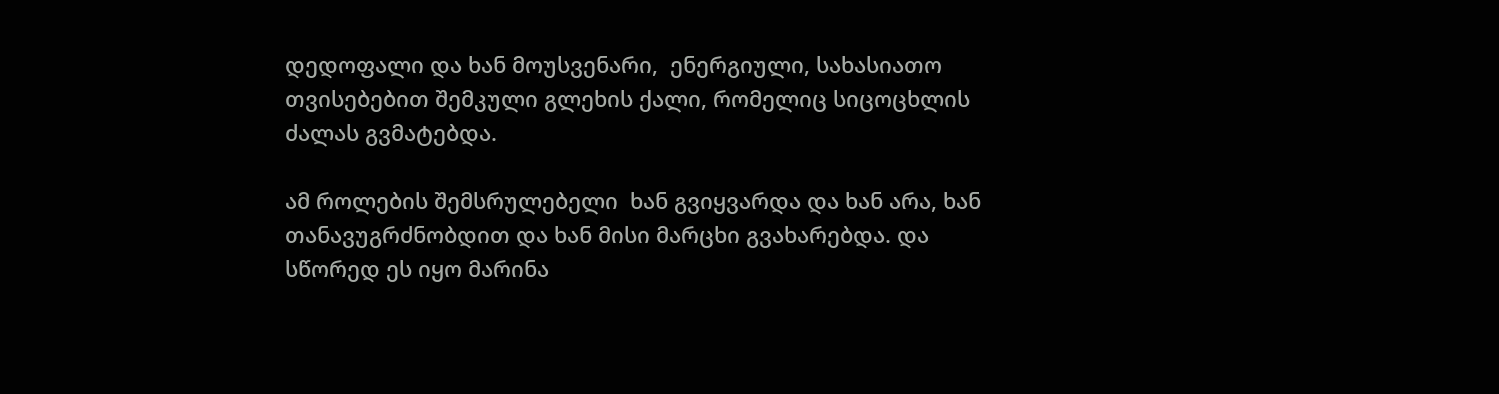დედოფალი და ხან მოუსვენარი,  ენერგიული, სახასიათო თვისებებით შემკული გლეხის ქალი, რომელიც სიცოცხლის ძალას გვმატებდა.

ამ როლების შემსრულებელი  ხან გვიყვარდა და ხან არა, ხან თანავუგრძნობდით და ხან მისი მარცხი გვახარებდა. და სწორედ ეს იყო მარინა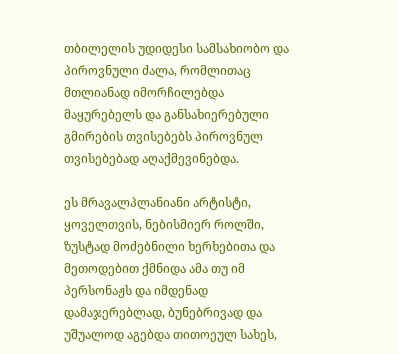თბილელის უდიდესი სამსახიობო და პიროვნული ძალა, რომლითაც მთლიანად იმორჩილებდა მაყურებელს და განსახიერებული გმირების თვისებებს პიროვნულ თვისებებად აღაქმევინებდა.

ეს მრავალპლანიანი არტისტი, ყოველთვის, ნებისმიერ როლში, ზუსტად მოძებნილი ხერხებითა და მეთოდებით ქმნიდა ამა თუ იმ პერსონაჟს და იმდენად დამაჯერებლად, ბუნებრივად და უშუალოდ აგებდა თითოეულ სახეს,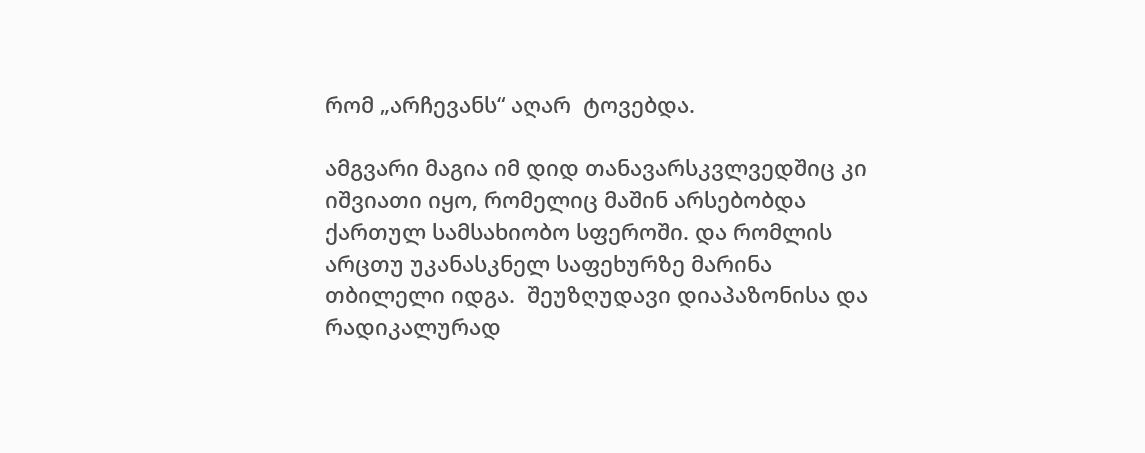რომ „არჩევანს“ აღარ  ტოვებდა.

ამგვარი მაგია იმ დიდ თანავარსკვლვედშიც კი იშვიათი იყო, რომელიც მაშინ არსებობდა ქართულ სამსახიობო სფეროში. და რომლის არცთუ უკანასკნელ საფეხურზე მარინა თბილელი იდგა.  შეუზღუდავი დიაპაზონისა და რადიკალურად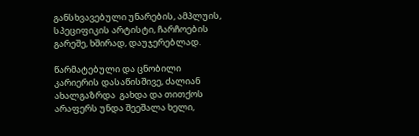განსხვავებული უნარების, ამპლუის, სპეციფიკის არტისტი, ჩარჩოების გარეშე, ხშირად, დაუჯერებლად.

წარმატებული და ცნობილი  კარიერის დასაწისშივე, ძალიან ახალგაზრდა  გახდა და თითქოს არაფერს უნდა შეეშალა ხელი,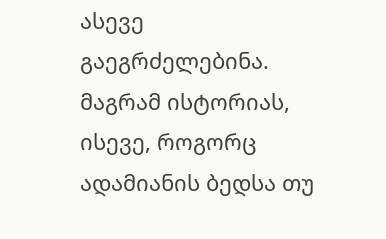ასევე გაეგრძელებინა. მაგრამ ისტორიას, ისევე, როგორც ადამიანის ბედსა თუ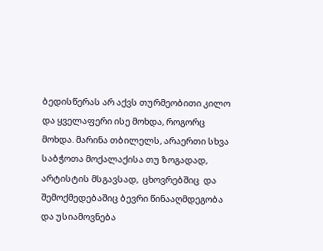ბედისწერას არ აქვს თურმეობითი კილო და ყველაფერი ისე მოხდა, როგორც მოხდა. მარინა თბილელს, არაერთი სხვა საბჭოთა მოქალაქისა თუ ზოგადად, არტისტის მსგავსად,  ცხოვრებშიც  და შემოქმედებაშიც ბევრი წინააღმდეგობა და უსიამოვნება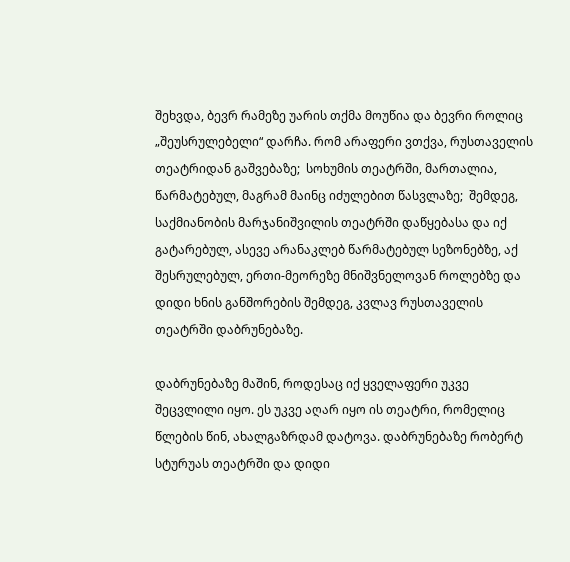შეხვდა, ბევრ რამეზე უარის თქმა მოუწია და ბევრი როლიც „შეუსრულებელი“ დარჩა. რომ არაფერი ვთქვა, რუსთაველის თეატრიდან გაშვებაზე;  სოხუმის თეატრში, მართალია, წარმატებულ, მაგრამ მაინც იძულებით წასვლაზე;  შემდეგ, საქმიანობის მარჯანიშვილის თეატრში დაწყებასა და იქ გატარებულ, ასევე არანაკლებ წარმატებულ სეზონებზე, აქ შესრულებულ, ერთი-მეორეზე მნიშვნელოვან როლებზე და დიდი ხნის განშორების შემდეგ, კვლავ რუსთაველის თეატრში დაბრუნებაზე.

დაბრუნებაზე მაშინ, როდესაც იქ ყველაფერი უკვე შეცვლილი იყო. ეს უკვე აღარ იყო ის თეატრი, რომელიც წლების წინ, ახალგაზრდამ დატოვა. დაბრუნებაზე რობერტ სტურუას თეატრში და დიდი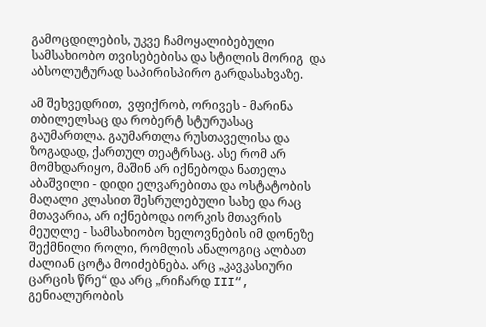გამოცდილების, უკვე ჩამოყალიბებული სამსახიობო თვისებებისა და სტილის მორიგ  და აბსოლუტურად საპირისპირო გარდასახვაზე.

ამ შეხვედრით,  ვფიქრობ, ორივეს - მარინა თბილელსაც და რობერტ სტურუასაც გაუმართლა. გაუმართლა რუსთაველისა და ზოგადად, ქართულ თეატრსაც. ასე რომ არ მომხდარიყო, მაშინ არ იქნებოდა ნათელა აბაშვილი - დიდი ელვარებითა და ოსტატობის მაღალი კლასით შესრულებული სახე და რაც მთავარია, არ იქნებოდა იორკის მთავრის მეუღლე - სამსახიობო ხელოვნების იმ დონეზე შექმნილი როლი, რომლის ანალოგიც ალბათ ძალიან ცოტა მოიძებნება. არც „კავკასიური  ცარცის წრე“ და არც „რიჩარდ III“,  გენიალურობის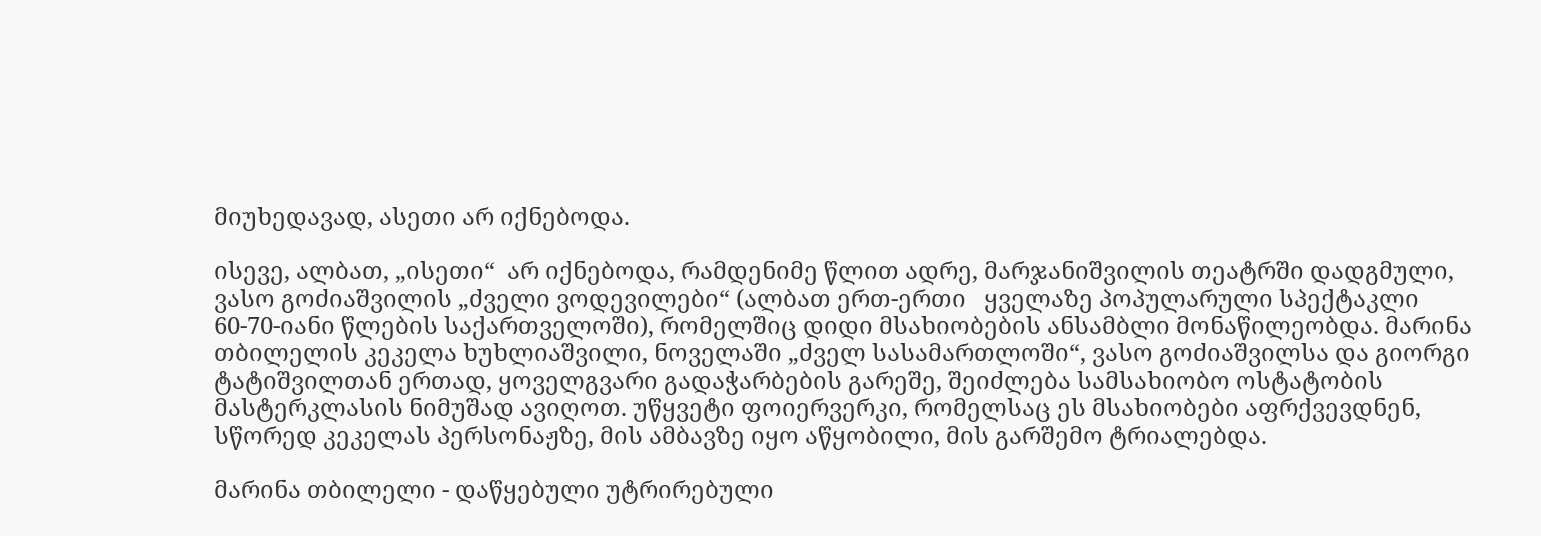მიუხედავად, ასეთი არ იქნებოდა.

ისევე, ალბათ, „ისეთი“  არ იქნებოდა, რამდენიმე წლით ადრე, მარჯანიშვილის თეატრში დადგმული, ვასო გოძიაშვილის „ძველი ვოდევილები“ (ალბათ ერთ-ერთი   ყველაზე პოპულარული სპექტაკლი  60-70-იანი წლების საქართველოში), რომელშიც დიდი მსახიობების ანსამბლი მონაწილეობდა. მარინა თბილელის კეკელა ხუხლიაშვილი, ნოველაში „ძველ სასამართლოში“, ვასო გოძიაშვილსა და გიორგი ტატიშვილთან ერთად, ყოველგვარი გადაჭარბების გარეშე, შეიძლება სამსახიობო ოსტატობის მასტერკლასის ნიმუშად ავიღოთ. უწყვეტი ფოიერვერკი, რომელსაც ეს მსახიობები აფრქვევდნენ, სწორედ კეკელას პერსონაჟზე, მის ამბავზე იყო აწყობილი, მის გარშემო ტრიალებდა.

მარინა თბილელი - დაწყებული უტრირებული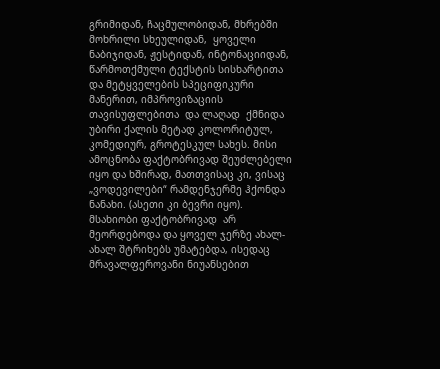გრიმიდან, ჩაცმულობიდან, მხრებში მოხრილი სხეულიდან,  ყოველი ნაბიჯიდან, ჟესტიდან, ინტონაციიდან, წარმოთქმული ტექსტის სისხარტითა და მეტყველების სპეციფიკური მანერით, იმპროვიზაციის თავისუფლებითა  და ლაღად  ქმნიდა უბირი ქალის მეტად კოლორიტულ, კომედიურ, გროტესკულ სახეს. მისი ამოცნობა ფაქტობრივად შეუძლებელი იყო და ხშირად, მათთვისაც კი, ვისაც „ვოდევილები“ რამდენჯერმე ჰქონდა ნანახი. (ასეთი კი ბევრი იყო). მსახიობი ფაქტობრივად  არ მეორდებოდა და ყოველ ჯერზე ახალ-ახალ შტრიხებს უმატებდა, ისედაც მრავალფეროვანი ნიუანსებით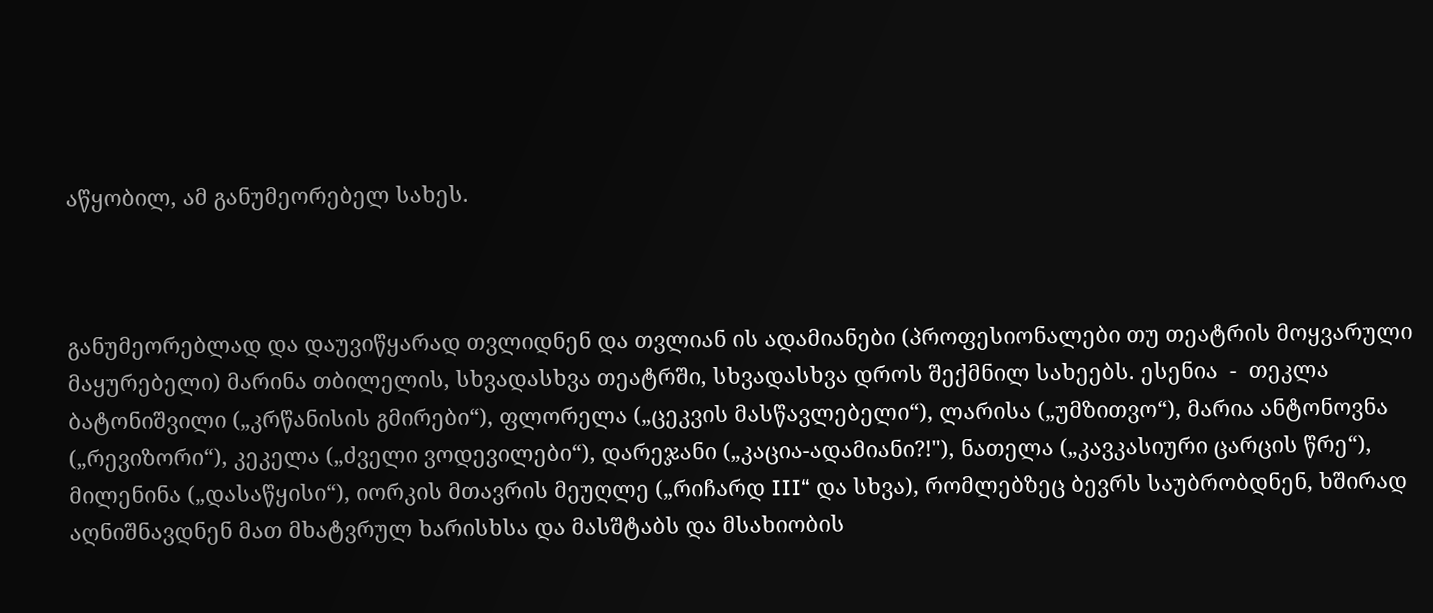აწყობილ, ამ განუმეორებელ სახეს.



განუმეორებლად და დაუვიწყარად თვლიდნენ და თვლიან ის ადამიანები (პროფესიონალები თუ თეატრის მოყვარული მაყურებელი) მარინა თბილელის, სხვადასხვა თეატრში, სხვადასხვა დროს შექმნილ სახეებს. ესენია  -  თეკლა ბატონიშვილი („კრწანისის გმირები“), ფლორელა („ცეკვის მასწავლებელი“), ლარისა („უმზითვო“), მარია ანტონოვნა („რევიზორი“), კეკელა („ძველი ვოდევილები“), დარეჯანი („კაცია-ადამიანი?!"), ნათელა („კავკასიური ცარცის წრე“), მილენინა („დასაწყისი“), იორკის მთავრის მეუღლე („რიჩარდ III“ და სხვა), რომლებზეც ბევრს საუბრობდნენ, ხშირად აღნიშნავდნენ მათ მხატვრულ ხარისხსა და მასშტაბს და მსახიობის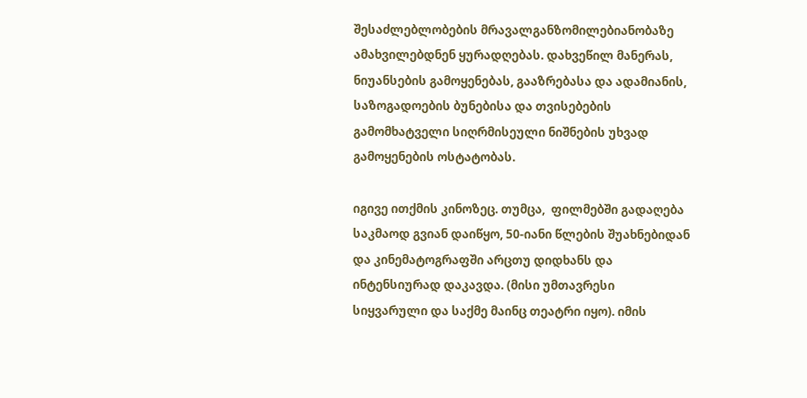შესაძლებლობების მრავალგანზომილებიანობაზე ამახვილებდნენ ყურადღებას. დახვეწილ მანერას, ნიუანსების გამოყენებას, გააზრებასა და ადამიანის, საზოგადოების ბუნებისა და თვისებების გამომხატველი სიღრმისეული ნიშნების უხვად გამოყენების ოსტატობას.

იგივე ითქმის კინოზეც. თუმცა,  ფილმებში გადაღება საკმაოდ გვიან დაიწყო, 50-იანი წლების შუახნებიდან და კინემატოგრაფში არცთუ დიდხანს და ინტენსიურად დაკავდა. (მისი უმთავრესი სიყვარული და საქმე მაინც თეატრი იყო). იმის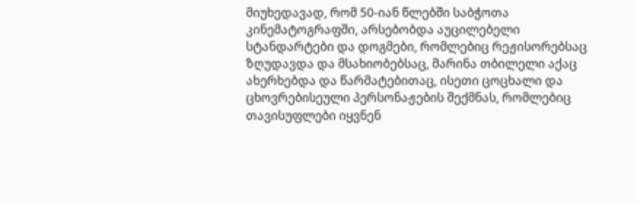მიუხედავად, რომ 50-იან წლებში საბჭოთა კინემატოგრაფში, არსებობდა აუცილებელი სტანდარტები და დოგმები, რომლებიც რეჟისორებსაც ზღუდავდა და მსახიობებსაც, მარინა თბილელი აქაც ახერხებდა და წარმატებითაც, ისეთი ცოცხალი და ცხოვრებისეული პერსონაჟების შექმნას, რომლებიც თავისუფლები იყვნენ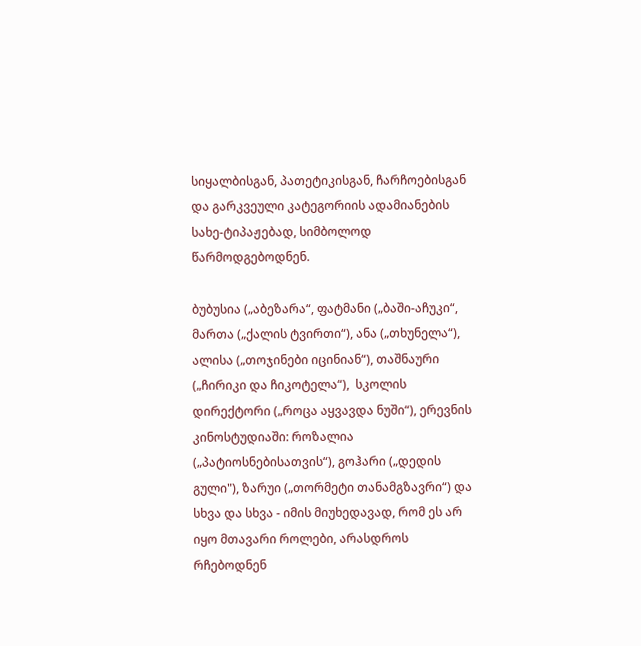სიყალბისგან, პათეტიკისგან, ჩარჩოებისგან და გარკვეული კატეგორიის ადამიანების სახე-ტიპაჟებად, სიმბოლოდ  წარმოდგებოდნენ.

ბუბუსია („აბეზარა“, ფატმანი („ბაში-აჩუკი“, მართა („ქალის ტვირთი“), ანა („თხუნელა“), ალისა („თოჯინები იცინიან“), თაშნაური („ჩირიკი და ჩიკოტელა“),  სკოლის დირექტორი („როცა აყვავდა ნუში“), ერევნის კინოსტუდიაში: როზალია („პატიოსნებისათვის“), გოჰარი („დედის გული"), ზარუი („თორმეტი თანამგზავრი“) და სხვა და სხვა - იმის მიუხედავად, რომ ეს არ იყო მთავარი როლები, არასდროს რჩებოდნენ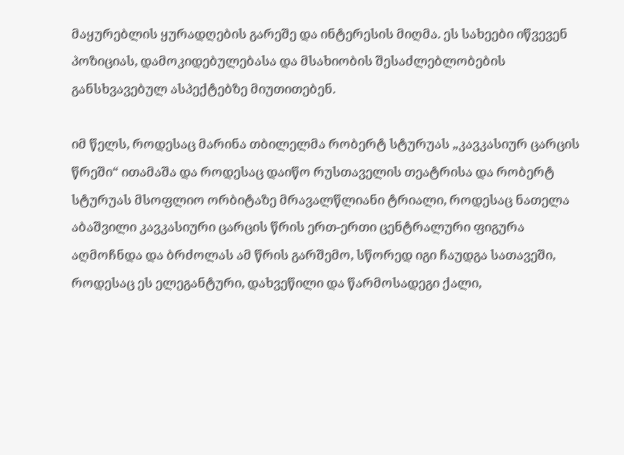მაყურებლის ყურადღების გარეშე და ინტერესის მიღმა. ეს სახეები იწვევენ პოზიციას, დამოკიდებულებასა და მსახიობის შესაძლებლობების განსხვავებულ ასპექტებზე მიუთითებენ.

იმ წელს, როდესაც მარინა თბილელმა რობერტ სტურუას „კავკასიურ ცარცის წრეში“ ითამაშა და როდესაც დაიწო რუსთაველის თეატრისა და რობერტ სტურუას მსოფლიო ორბიტაზე მრავალწლიანი ტრიალი, როდესაც ნათელა აბაშვილი კავკასიური ცარცის წრის ერთ-ერთი ცენტრალური ფიგურა აღმოჩნდა და ბრძოლას ამ წრის გარშემო, სწორედ იგი ჩაუდგა სათავეში, როდესაც ეს ელეგანტური, დახვეწილი და წარმოსადეგი ქალი,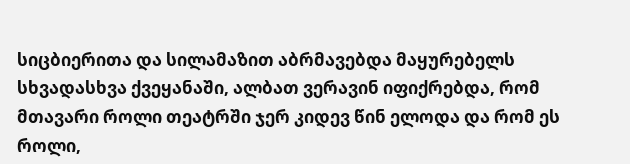სიცბიერითა და სილამაზით აბრმავებდა მაყურებელს სხვადასხვა ქვეყანაში, ალბათ ვერავინ იფიქრებდა, რომ მთავარი როლი თეატრში ჯერ კიდევ წინ ელოდა და რომ ეს როლი,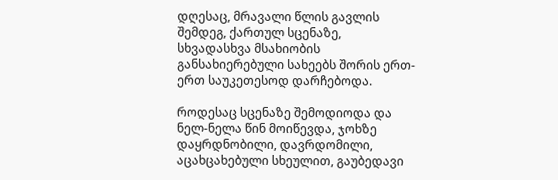დღესაც, მრავალი წლის გავლის შემდეგ, ქართულ სცენაზე, სხვადასხვა მსახიობის განსახიერებული სახეებს შორის ერთ-ერთ საუკეთესოდ დარჩებოდა.

როდესაც სცენაზე შემოდიოდა და ნელ-ნელა წინ მოიწევდა, ჯოხზე დაყრდნობილი, დავრდომილი, აცახცახებული სხეულით, გაუბედავი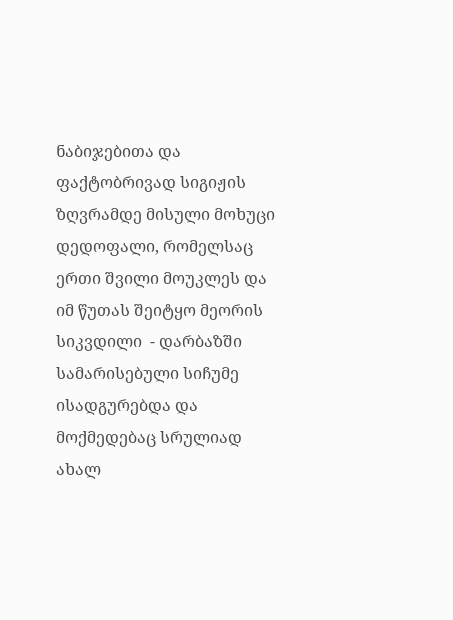ნაბიჯებითა და ფაქტობრივად სიგიჟის ზღვრამდე მისული მოხუცი დედოფალი, რომელსაც ერთი შვილი მოუკლეს და იმ წუთას შეიტყო მეორის სიკვდილი  - დარბაზში სამარისებული სიჩუმე ისადგურებდა და მოქმედებაც სრულიად ახალ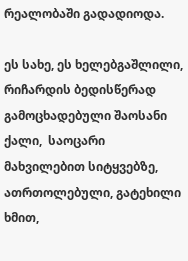რეალობაში გადადიოდა.

ეს სახე, ეს ხელებგაშლილი, რიჩარდის ბედისწერად გამოცხადებული შაოსანი ქალი,  საოცარი მახვილებით სიტყვებზე, ათრთოლებული, გატეხილი ხმით,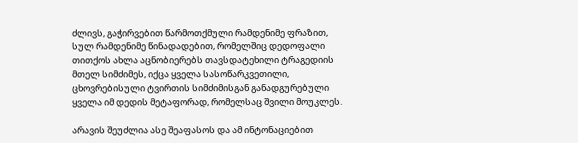ძლივს, გაჭირვებით წარმოთქმული რამდენიმე ფრაზით, სულ რამდენიმე წინადადებით, რომელშიც დედოფალი თითქოს ახლა აცნობიერებს თავსდატეხილი ტრაგედიის მთელ სიმძიმეს, იქცა ყველა სასოწარკვეთილი,  ცხოვრებისული ტვირთის სიმძიმისგან განადგურებული ყველა იმ დედის მეტაფორად, რომელსაც შვილი მოუკლეს.

არავის შეუძლია ასე შეაფასოს და ამ ინტონაციებით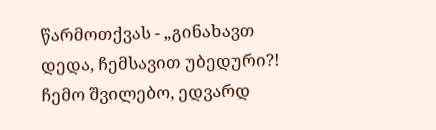წარმოთქვას - „გინახავთ დედა, ჩემსავით უბედური?! ჩემო შვილებო, ედვარდ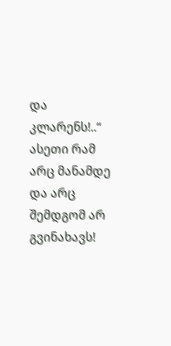და კლარენს!..“  ასეთი რამ არც მანამდე და არც შემდგომ არ გვინახავს!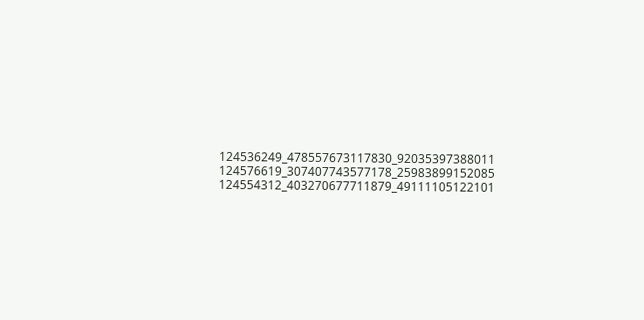124536249_478557673117830_92035397388011
124576619_307407743577178_25983899152085
124554312_403270677711879_49111105122101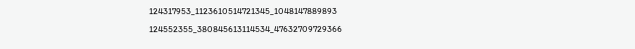124317953_1123610514721345_1048147889893
124552355_380845613114534_47632709729366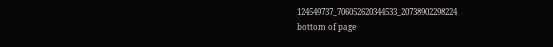124549737_706052620344533_20738902298224
bottom of page